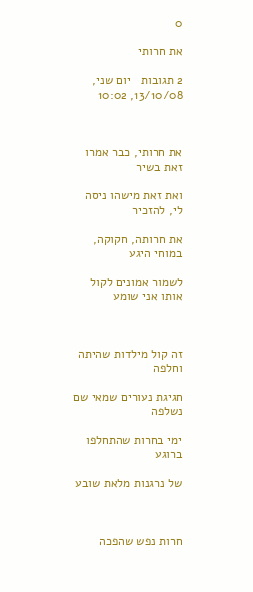0

את חרותי

2 תגובות   יום שני, 13/10/08, 10:02



את חרותי, כבר אמרו זאת בשיר

ואת זאת מישהו ניסה לי, להזכיר

את חרותה, חקוקה, במוחי היגע

לשמור אמונים לקול אותו אני שומע



זה קול מילדות שהיתה וחלפה

חגיגת נעורים שמאי שם נשלפה

ימי בחרות שהתחלפו ברוגע

של נרגנות מלאת שובע



חרות נפש שהפכה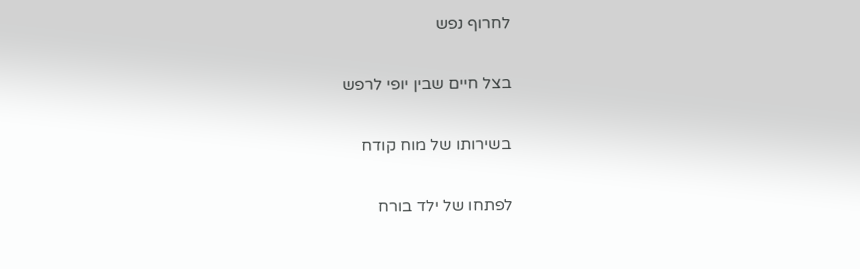לחרוף נפש

בצל חיים שבין יופי לרפש

בשירותו של מוח קודח

לפתחו של ילד בורח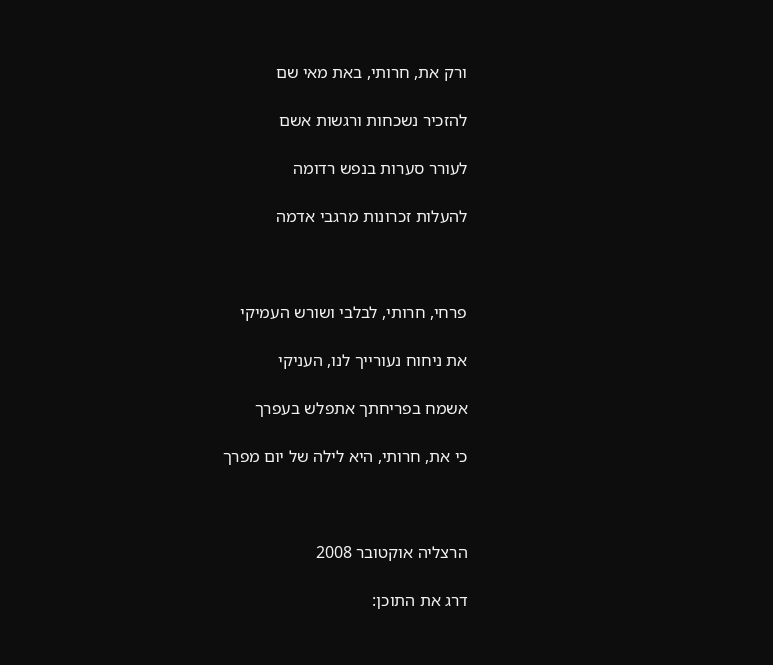ורק את, חרותי, באת מאי שם

להזכיר נשכחות ורגשות אשם

לעורר סערות בנפש רדומה

להעלות זכרונות מרגבי אדמה



פרחי, חרותי, לבלבי ושורש העמיקי

את ניחוח נעורייך לנו, העניקי

אשמח בפריחתך אתפלש בעפרך

כי את, חרותי, היא לילה של יום מפרך



הרצליה אוקטובר 2008

דרג את התוכן: